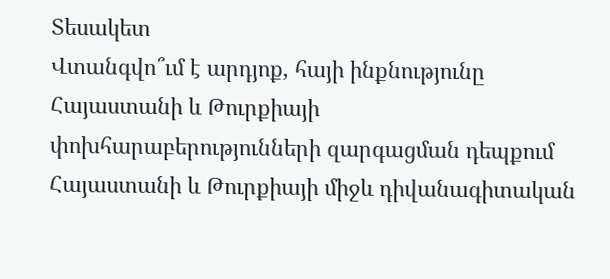Տեսակետ
Վտանգվո՞ւմ է արդյոք, հայի ինքնությունը Հայաստանի և Թուրքիայի փոխհարաբերությունների զարգացման դեպքում
Հայաստանի և Թուրքիայի միջև դիվանագիտական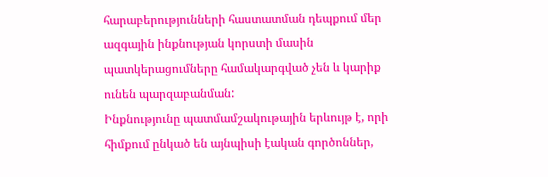հարաբերությունների հաստատման դեպքում մեր ազգային ինքնության կորստի մասին պատկերացումները համակարգված չեն և կարիք ունեն պարզաբանման:
Ինքնությունը պատմամշակութային երևույթ է, որի հիմքում ընկած են այնպիսի էական գործոններ,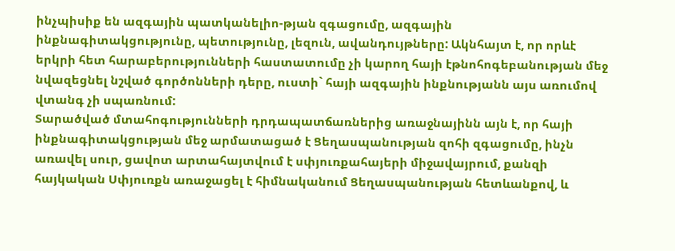ինչպիսիք են ազգային պատկանելիո-թյան զգացումը, ազգային ինքնագիտակցությունը, պետությունը, լեզուն, ավանդույթները: Ակնհայտ է, որ որևէ երկրի հետ հարաբերությունների հաստատումը չի կարող հայի էթնոհոգեբանության մեջ նվազեցնել նշված գործոնների դերը, ուստի` հայի ազգային ինքնությանն այս առումով վտանգ չի սպառնում:
Տարածված մտահոգությունների դրդապատճառներից առաջնայինն այն է, որ հայի ինքնագիտակցության մեջ արմատացած է Ցեղասպանության զոհի զգացումը, ինչն առավել սուր, ցավոտ արտահայտվում է սփյուռքահայերի միջավայրում, քանզի հայկական Սփյուռքն առաջացել է հիմնականում Ցեղասպանության հետևանքով, և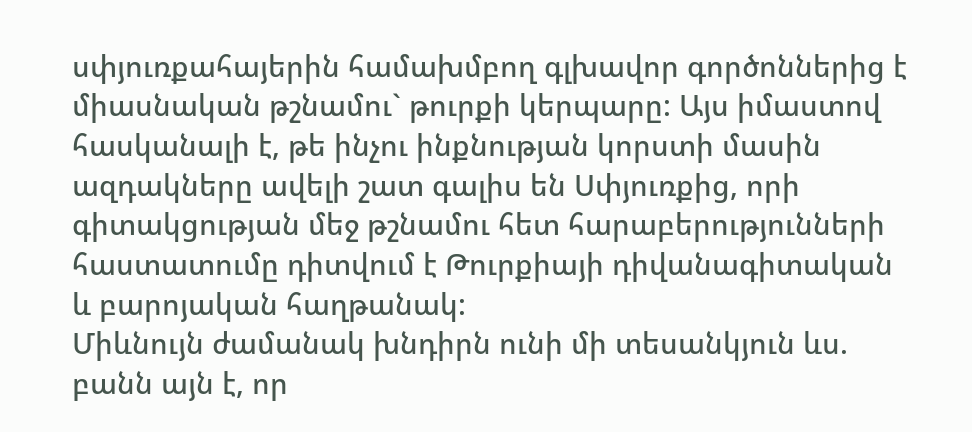սփյուռքահայերին համախմբող գլխավոր գործոններից է միասնական թշնամու` թուրքի կերպարը: Այս իմաստով հասկանալի է, թե ինչու ինքնության կորստի մասին ազդակները ավելի շատ գալիս են Սփյուռքից, որի գիտակցության մեջ թշնամու հետ հարաբերությունների հաստատումը դիտվում է Թուրքիայի դիվանագիտական և բարոյական հաղթանակ:
Միևնույն ժամանակ խնդիրն ունի մի տեսանկյուն ևս. բանն այն է, որ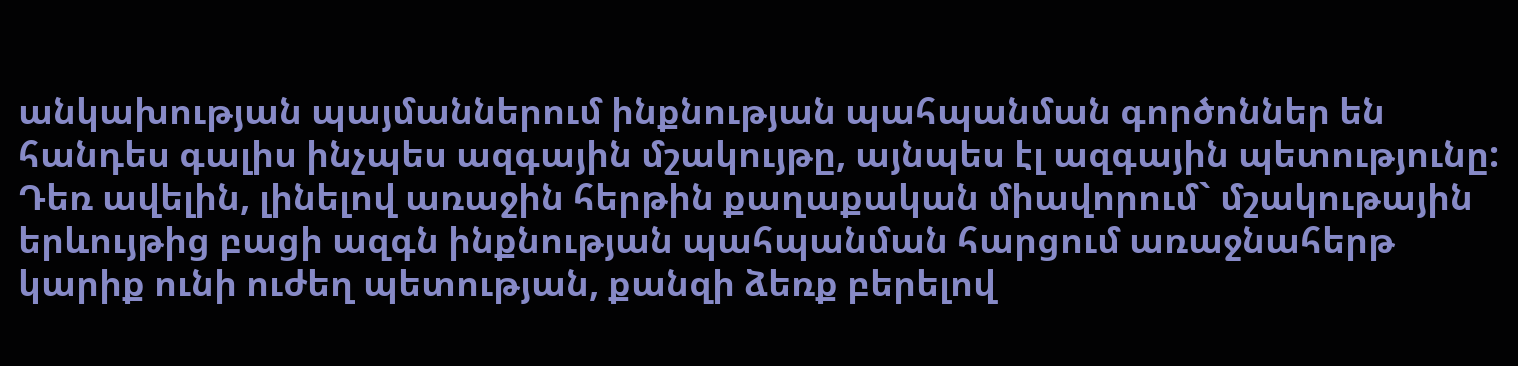անկախության պայմաններում ինքնության պահպանման գործոններ են հանդես գալիս ինչպես ազգային մշակույթը, այնպես էլ ազգային պետությունը: Դեռ ավելին, լինելով առաջին հերթին քաղաքական միավորում` մշակութային երևույթից բացի ազգն ինքնության պահպանման հարցում առաջնահերթ կարիք ունի ուժեղ պետության, քանզի ձեռք բերելով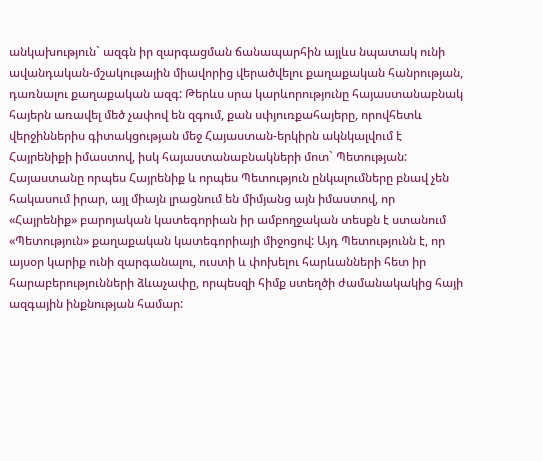անկախություն` ազգն իր զարգացման ճանապարհին այլևս նպատակ ունի ավանդական-մշակութային միավորից վերածվելու քաղաքական հանրության, դառնալու քաղաքական ազգ: Թերևս սրա կարևորությունը հայաստանաբնակ հայերն առավել մեծ չափով են զգում, քան սփյուռքահայերը, որովհետև վերջիններիս գիտակցության մեջ Հայաստան-երկիրն ակնկալվում է Հայրենիքի իմաստով, իսկ հայաստանաբնակների մոտ` Պետության: Հայաստանը որպես Հայրենիք և որպես Պետություն ընկալումները բնավ չեն հակասում իրար, այլ միայն լրացնում են միմյանց այն իմաստով, որ «Հայրենիք» բարոյական կատեգորիան իր ամբողջական տեսքն է ստանում «Պետություն» քաղաքական կատեգորիայի միջոցով: Այդ Պետությունն է, որ այսօր կարիք ունի զարգանալու, ուստի և փոխելու հարևանների հետ իր հարաբերությունների ձևաչափը, որպեսզի հիմք ստեղծի ժամանակակից հայի ազգային ինքնության համար: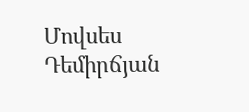Մովսես Դեմիրճյան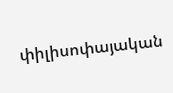փիլիսոփայական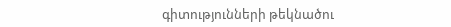գիտությունների թեկնածու